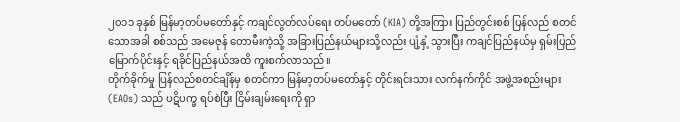၂၀၁၁ ခုနှစ် မြန်မာ့တပ်မတော်နှင့် ကချင်လွတ်လပ်ရေး တပ်မတော် (KIA) တို့အကြား ပြည်တွင်းစစ် ပြန်လည် စတင် သောအခါ စစ်သည် အမေဇုန် တောမီးကဲ့သို့ အခြားပြည်နယ်များသို့လည်း ပျံ့နှံ့ သွားပြီး ကချင်ပြည်နယ်မှ ရှမ်းပြည် မြောက်ပိုင်းနှင့် ရခိုင်ပြည်နယ်အထိ ကူးစက်လာသည်။
တိုက်ခိုက်မှု ပြန်လည်စတင်ချိန်မှ စတင်ကာ မြန်မာ့တပ်မတော်နှင့် တိုင်းရင်းသား လက်နက်ကိုင် အဖွဲ့အစည်းများ (EAOs) သည် ပဋိပက္ခ ရပ်စဲပြီး ငြိမ်းချမ်းရေးကို ရှာ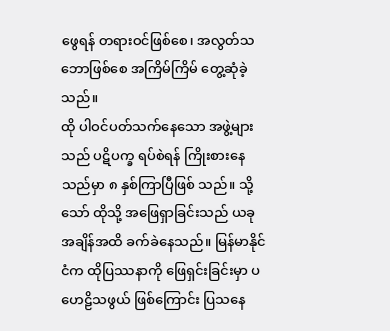ဖွေရန် တရားဝင်ဖြစ်စေ၊ အလွတ်သဘောဖြစ်စေ အကြိမ်ကြိမ် တွေ့ဆုံခဲ့သည်။
ထို ပါဝင်ပတ်သက်နေသော အဖွဲ့များသည် ပဋိပက္ခ ရပ်စဲရန် ကြိုးစားနေသည်မှာ ၈ နှစ်ကြာပြီဖြစ် သည်။ သို့သော် ထိုသို့ အဖြေရှာခြင်းသည် ယခုအချိန်အထိ ခက်ခဲနေသည်။ မြန်မာနိုင်ငံက ထိုပြဿနာကို ဖြေရှင်းခြင်းမှာ ပဟေဠိသဖွယ် ဖြစ်ကြောင်း ပြသနေ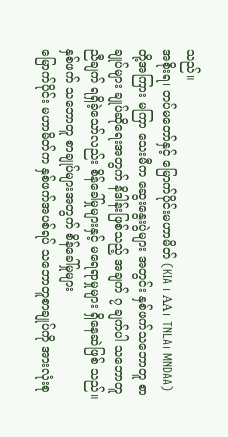သည်။
အစိုးရ၊ တပ်မတော်နှင့် မြောက်ပိုင်းမဟာမိတ် (KIA ၊ AA၊ TNLA၊ MNDAA) တို့အကြား မကြာ သေးမီက ဆွေးနွေးပွဲများ အတွင်း နှစ်ဖက်သဘောတူ စာချုပ်များ ချုပ်ဆိုရေးအတွက် နိဒါန်းဖြစ်သည့် အချက် ၇ ချက်ပါ သဘောတူညီချက် ရရှိခဲ့သော်လည်း စိန်ခေါ်မှုများနှင့် မရေရာမှုများ ရှိနေဆဲဖြစ် သည်။
နှစ်ဖက် သဘောတူ စာချုပ်များအတွက် စိန်ခေါ်မှုများ
မြောက်ပိုင်း မဟာမိတ်က နှစ်ဖက်အပစ်ရပ် သဘောတူစာချုပ်ကို အားလုံးစု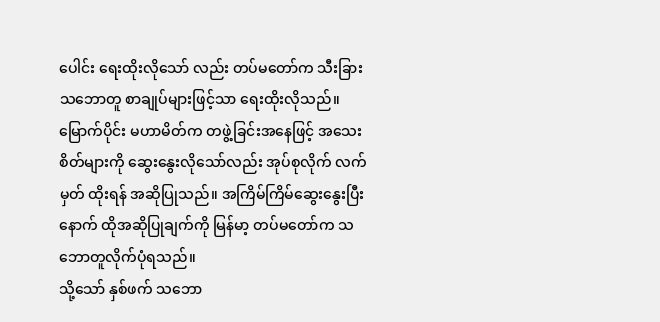ပေါင်း ရေးထိုးလိုသော် လည်း တပ်မတော်က သီးခြား သဘောတူ စာချုပ်များဖြင့်သာ ရေးထိုးလိုသည်။ မြောက်ပိုင်း မဟာမိတ်က တဖွဲ့ခြင်းအနေဖြင့် အသေးစိတ်များကို ဆွေးနွေးလိုသော်လည်း အုပ်စုလိုက် လက်မှတ် ထိုးရန် အဆိုပြုသည်။ အကြိမ်ကြိမ်ဆွေးနွေးပြီးနောက် ထိုအဆိုပြုချက်ကို မြန်မာ့ တပ်မတော်က သဘောတူလိုက်ပုံရသည်။
သို့သော် နှစ်ဖက် သဘော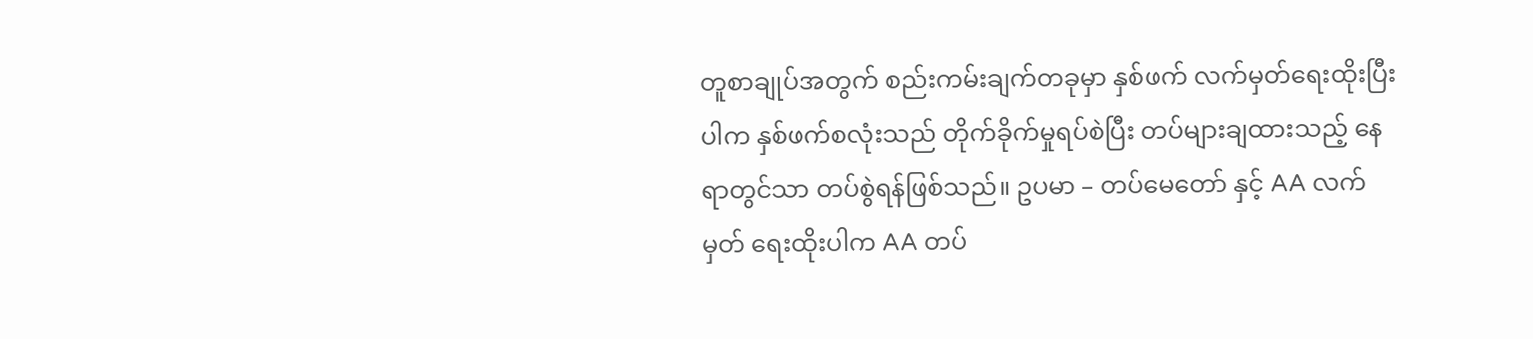တူစာချုပ်အတွက် စည်းကမ်းချက်တခုမှာ နှစ်ဖက် လက်မှတ်ရေးထိုးပြီးပါက နှစ်ဖက်စလုံးသည် တိုက်ခိုက်မှုရပ်စဲပြီး တပ်များချထားသည့် နေရာတွင်သာ တပ်စွဲရန်ဖြစ်သည်။ ဥပမာ – တပ်မေတော် နှင့် AA လက်မှတ် ရေးထိုးပါက AA တပ်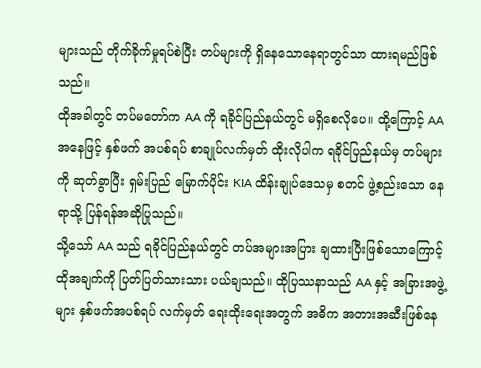များသည် တိုက်ခိုက်မှုရပ်စဲပြီး တပ်များကို ရှိနေသောနေရာတွင်သာ ထားရမည်ဖြစ်သည်။
ထိုအခါတွင် တပ်မတော်က AA ကို ရခိုင်ပြည်နယ်တွင် မရှိစေလိုပေ။ ထို့ကြောင့် AA အနေဖြင့် နှစ်ဖက် အပစ်ရပ် စာချုပ်လက်မှတ် ထိုးလိုပါက ရခိုင်ပြည်နယ်မှ တပ်များကို ဆုတ်ခွာပြီး ရှမ်းပြည် မြောက်ပိုင်း KIA ထိန်းချုပ်ဒေသမှ စတင် ဖွဲ့စည်းသော နေရာသို့ ပြန်ရန်အဆိုပြုသည်။
သို့သော် AA သည် ရခိုင်ပြည်နယ်တွင် တပ်အများအပြား ချထားပြီးဖြစ်သောကြောင့် ထိုအချက်ကို ပြတ်ပြတ်သားသား ပယ်ချသည်။ ထိုပြဿနာသည် AA နှင့် အခြားအဖွဲ့များ နှစ်ဖက်အပစ်ရပ် လက်မှတ် ရေးထိုးရေးအတွက် အဓိက အတားအဆီးဖြစ်နေ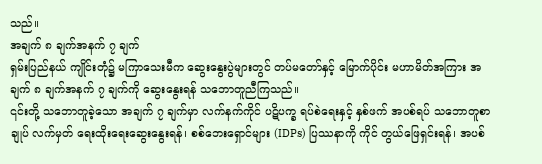သည်။
အချက် ၈ ချက်အနက် ၇ ချက်
ရှမ်းပြည်နယ် ကျိုင်းတုံ၌ မကြာသေးမီက ဆွေးနွေးပွဲများတွင် တပ်မတော်နှင့် မြောက်ပိုင်း မဟာမိတ်အကြား အချက် ၈ ချက်အနက် ၇ ချက်ကို ဆွေးနွေးရန် သဘောတူညီကြသည်။
၎င်းတို့ သဘောတူခဲ့သော အချက် ၇ ချက်မှာ လက်နက်ကိုင် ပဋိပက္ခ ရပ်စဲရေးနှင့် နှစ်ဖက် အပစ်ရပ် သဘောတူစာချုပ် လက်မှတ် ရေးထိုးရေးဆွေးနွေးရန်၊ စစ်ဘေးရှောင်များ (IDPs) ပြဿနာကို ကိုင် တွယ်ဖြေရှင်းရန်၊ အပစ်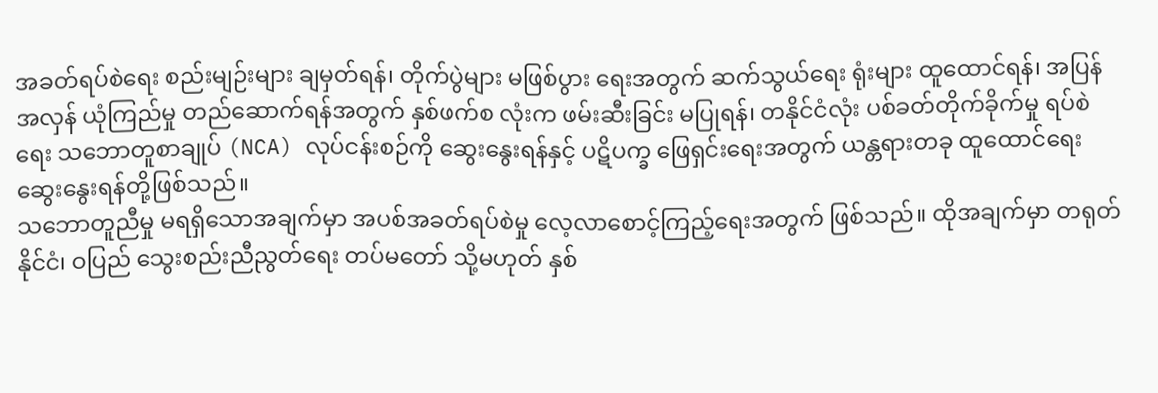အခတ်ရပ်စဲရေး စည်းမျဉ်းများ ချမှတ်ရန်၊ တိုက်ပွဲများ မဖြစ်ပွား ရေးအတွက် ဆက်သွယ်ရေး ရုံးများ ထူထောင်ရန်၊ အပြန်အလှန် ယုံကြည်မှု တည်ဆောက်ရန်အတွက် နှစ်ဖက်စ လုံးက ဖမ်းဆီးခြင်း မပြုရန်၊ တနိုင်ငံလုံး ပစ်ခတ်တိုက်ခိုက်မှု ရပ်စဲရေး သဘောတူစာချုပ် (NCA) လုပ်ငန်းစဉ်ကို ဆွေးနွေးရန်နှင့် ပဋိပက္ခ ဖြေရှင်းရေးအတွက် ယန္တရားတခု ထူထောင်ရေး ဆွေးနွေးရန်တို့ဖြစ်သည်။
သဘောတူညီမှု မရရှိသောအချက်မှာ အပစ်အခတ်ရပ်စဲမှု လေ့လာစောင့်ကြည့်ရေးအတွက် ဖြစ်သည်။ ထိုအချက်မှာ တရုတ်နိုင်ငံ၊ ဝပြည် သွေးစည်းညီညွတ်ရေး တပ်မတော် သို့မဟုတ် နှစ်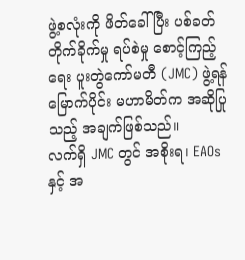ဖွဲ့စလုံးကို ဖိတ်ခေါ်ပြီး ပစ်ခတ်တိုက်ခိုက်မှု ရပ်စဲမှု စောင့်ကြည့် ရေး ပူးတွဲကော်မတီ (JMC) ဖွဲ့ရန် မြောက်ပိုင်း မဟာမိတ်က အဆိုပြုသည့် အချက်ဖြစ်သည်။
လက်ရှိ JMC တွင် အစိုးရ၊ EAOs နှင့် အ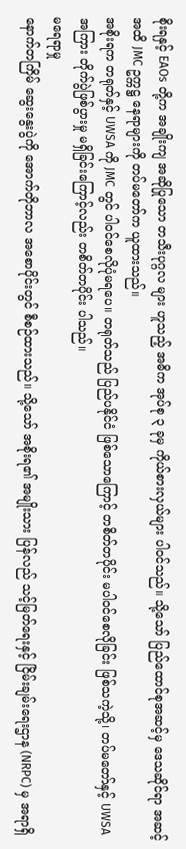စိုးရနှင့် EAOs တို့က အချိုးကျ အဆိုပြုသော တသီးပုဂ္ဂလ များ ဟူသည့် အဓိက အုပ်စု ၃ ခုမှ ကိုယ်စားလှယ်များ ပါဝင်သည်။ သို့သော် ပြည်ထောင်စုအဆင့်မှ ဒေသဆိုင်ရာ အဆင့်အထိ JMC ဥက္ကဋ္ဌ နေရာများကို တပ်မတော်က ယူထားသည်။
အစိုးရက တရုတ်နှင့် UWSA ကို JMC တွင် ပါဝင်စေလိုပုံမရပေ။ တရုတ်သည် ပြည်ပနိုင်ငံ ဖြစ်သောကြောင့် တစိတ်တပိုင်း မပါဝင်စေလိုခြင်း ဖြစ်သကဲ့သို့၊ တပ်မတော်နှင့် UWSA အကြား တိုက်ပွဲဖြစ်ပွားမှု မရှိခြင်းကြောင့်လည်း တစိတ်တပိုင်း ပါသည်။
မရေရာမှု
နောက်တကြိမ် ဆွေးနွေးပွဲကို အောက်တိုဘာလ အစောပိုင်းတွင် စီစဉ်ထားသည်။ သို့သော် အစိုးရ၏ အမျိုးသား ပြန်လည် သင့်မြတ်ရေးနှင့် ငြိမ်းချမ်းရေးဌာန (NRPC) မှ အရာရှိ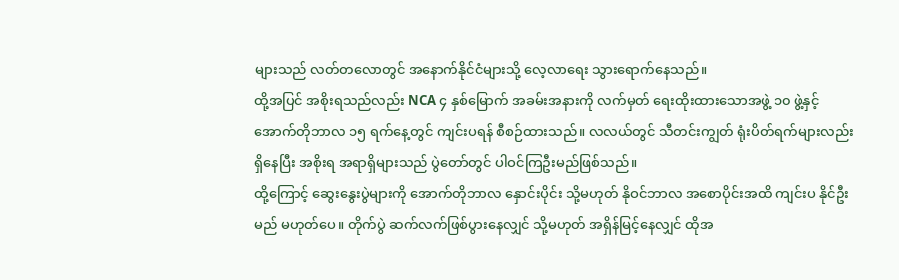များသည် လတ်တလောတွင် အနောက်နိုင်ငံများသို့ လေ့လာရေး သွားရောက်နေသည်။
ထို့အပြင် အစိုးရသည်လည်း NCA ၄ နှစ်မြောက် အခမ်းအနားကို လက်မှတ် ရေးထိုးထားသောအဖွဲ့ ၁၀ ဖွဲ့နှင့် အောက်တိုဘာလ ၁၅ ရက်နေ့တွင် ကျင်းပရန် စီစဉ်ထားသည်။ လလယ်တွင် သီတင်းကျွတ် ရုံးပိတ်ရက်များလည်း ရှိနေပြီး အစိုးရ အရာရှိများသည် ပွဲတော်တွင် ပါဝင်ကြဦးမည်ဖြစ်သည်။
ထို့ကြောင့် ဆွေးနွေးပွဲများကို အောက်တိုဘာလ နှောင်းပိုင်း သို့မဟုတ် နိုဝင်ဘာလ အစောပိုင်းအထိ ကျင်းပ နိုင်ဦးမည် မဟုတ်ပေ။ တိုက်ပွဲ ဆက်လက်ဖြစ်ပွားနေလျှင် သို့မဟုတ် အရှိန်မြင့်နေလျှင် ထိုအ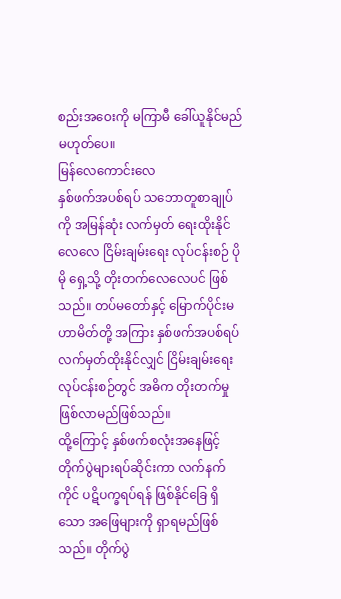စည်းအဝေးကို မကြာမီ ခေါ်ယူနိုင်မည် မဟုတ်ပေ။
မြန်လေကောင်းလေ
နှစ်ဖက်အပစ်ရပ် သဘောတူစာချုပ်ကို အမြန်ဆုံး လက်မှတ် ရေးထိုးနိုင်လေလေ ငြိမ်းချမ်းရေး လုပ်ငန်းစဉ် ပိုမို ရှေ့သို့ တိုးတက်လေလေပင် ဖြစ်သည်။ တပ်မတော်နှင့် မြောက်ပိုင်းမဟာမိတ်တို့ အကြား နှစ်ဖက်အပစ်ရပ် လက်မှတ်ထိုးနိုင်လျှင် ငြိမ်းချမ်းရေး လုပ်ငန်းစဉ်တွင် အဓိက တိုးတက်မှု ဖြစ်လာမည်ဖြစ်သည်။
ထို့ကြောင့် နှစ်ဖက်စလုံးအနေဖြင့် တိုက်ပွဲများရပ်ဆိုင်းကာ လက်နက်ကိုင် ပဋိပက္ခရပ်ရန် ဖြစ်နိုင်ခြေ ရှိသော အဖြေများကို ရှာရမည်ဖြစ်သည်။ တိုက်ပွဲ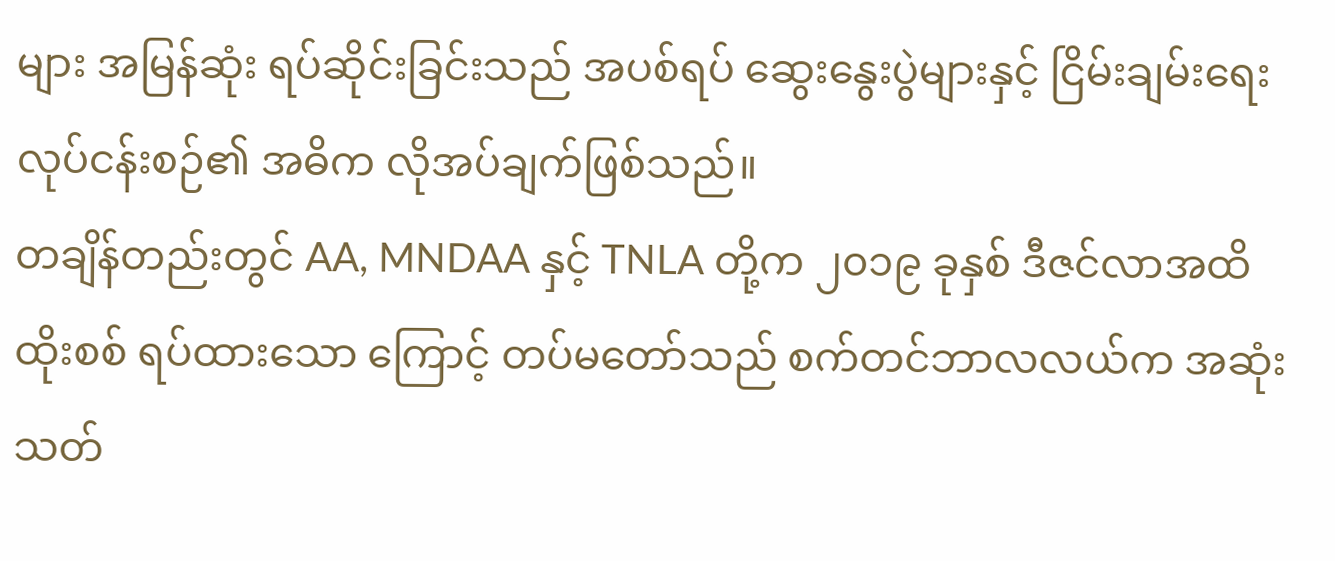များ အမြန်ဆုံး ရပ်ဆိုင်းခြင်းသည် အပစ်ရပ် ဆွေးနွေးပွဲများနှင့် ငြိမ်းချမ်းရေးလုပ်ငန်းစဉ်၏ အဓိက လိုအပ်ချက်ဖြစ်သည်။
တချိန်တည်းတွင် AA, MNDAA နှင့် TNLA တို့က ၂၀၁၉ ခုနှစ် ဒီဇင်လာအထိ ထိုးစစ် ရပ်ထားသော ကြောင့် တပ်မတော်သည် စက်တင်ဘာလလယ်က အဆုံးသတ်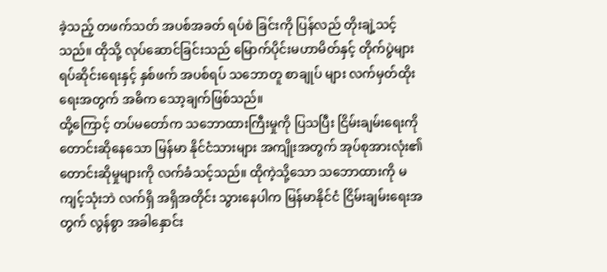ခဲ့သည့် တဖက်သတ် အပစ်အခတ် ရပ်စဲ ခြင်းကို ပြန်လည် တိုးချဲ့သင့်သည်။ ထိုသို့ လုပ်ဆောင်ခြင်းသည် မြောက်ပိုင်းမဟာမိတ်နှင့် တိုက်ပွဲများ ရပ်ဆိုင်းရေးနှင့် နှစ်ဖက် အပစ်ရပ် သဘောတူ စာချုပ် များ လက်မှတ်ထိုးရေးအတွက် အဓိက သော့ချက်ဖြစ်သည်။
ထို့ကြောင့် တပ်မတော်က သဘောထားကြီးမှုကို ပြသပြီး ငြိမ်းချမ်းရေးကို တောင်းဆိုနေသော မြန်မာ နိုင်ငံသားများ အကျိုးအတွက် အုပ်စုအားလုံး၏ တောင်းဆိုမှုများကို လက်ခံသင့်သည်။ ထိုကဲ့သို့သော သဘောထားကို မကျင့်သုံးဘဲ လက်ရှိ အရှိအတိုင်း သွားနေပါက မြန်မာနိုင်ငံ ငြိမ်းချမ်းရေးအတွက် လွန်စွာ အခါနှောင်း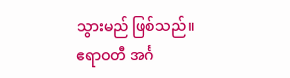သွားမည် ဖြစ်သည်။
ဧရာဝတီ အင်္ဂ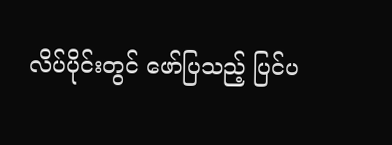လိပ်ပိုင်းတွင် ဖော်ပြသည့် ပြင်ပ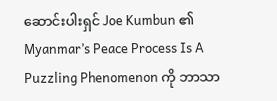ဆောင်းပါးရှင် Joe Kumbun ၏ Myanmar’s Peace Process Is A Puzzling Phenomenon ကို ဘာသာ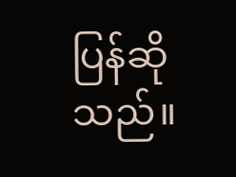ပြန်ဆိုသည်။